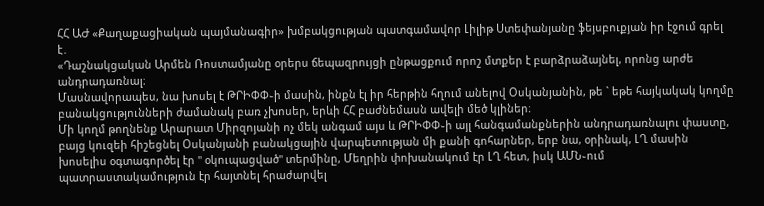ՀՀ ԱԺ «Քաղաքացիական պայմանագիր» խմբակցության պատգամավոր Լիլիթ Ստեփանյանը ֆեյսբուքյան իր էջում գրել է․
«Դաշնակցական Արմեն Ռոստամյանը օրերս ճեպազրույցի ընթացքում որոշ մտքեր է բարձրաձայնել, որոնց արժե անդրադառնալ։
Մասնավորապես, նա խոսել է ԹՐԻՓՓ֊ի մասին, ինքն էլ իր հերթին հղում անելով Օսկանյանին, թե ` եթե հայկակակ կողմը բանակցությունների ժամանակ բառ չխոսեր, երևի ՀՀ բաժնեմասն ավելի մեծ կլիներ։
Մի կողմ թողնենք Արարատ Միրզոյանի ոչ մեկ անգամ այս և ԹՐԻՓՓ֊ի այլ հանգամանքներին անդրադառնալու փաստը, բայց կուզեի հիշեցնել Օսկանյանի բանակցային վարպետության մի քանի գոհարներ, երբ նա, օրինակ, ԼՂ մասին խոսելիս օգտագործել էր " օկուպացված" տերմինը, Մեղրին փոխանակում էր ԼՂ հետ, իսկ ԱՄՆ֊ում պատրաստակամություն էր հայտնել հրաժարվել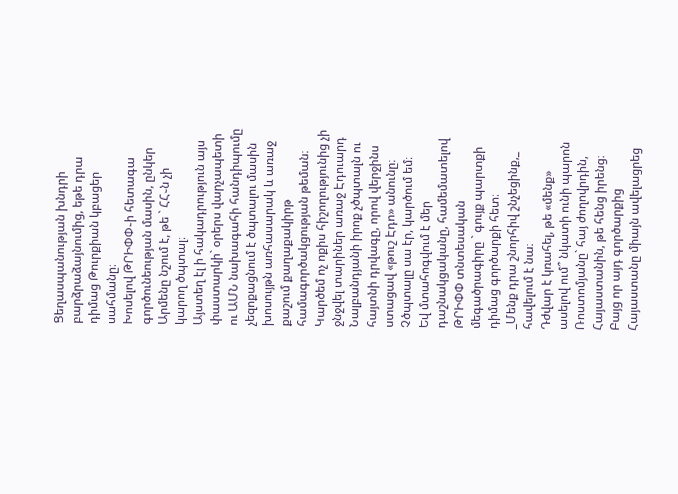Ցեղասպանության խնդրի բարձրաձայնումից, եթե դրա դիմաց Թուրքիան կբացեր սահմանը։
Խոսելով ԹՐԻՓՓ֊ի հետագա գործունեության մասին, ընկեր Արմենը նշում է, թե ` ՀՀ֊ն չի կարող ծպտալ։
Այստեղ էլ ի հակադրություն այս փաստարկի` օրերս վարչապետի ու ԱՄՆ նախագահի հանդիպումը չեզոքացնում է ծպտալու մասին խոսույթն առհասարակ և առաջ քաշում քաղաքակիրթ համագործակցության թեման։ Կարծեմ ոչ ոքիս հիշողությունից չի ջնջվել տարիներ առաջ Էդուարդ Նալբանդյանի իրոք չծպտալն ու հայտնի դրվագը, որով վերջինս ստացավ «թուշ Էդո» անունը։ Չծպտալը սա էր, կարծում եմ։
Եվ մտահոգվում է մեր դաշնակցականը, համեմատելով ԹՐԻՓՓ տնտեսական մեգածրագիրը ` գույք պարտքի դիմաց գործարքի հետ։
_Մենք դրա շնորհիվ շնչեցինք,_ հավելում է նա։
Դժվար է կռահել, թե «մենք» ասելով ում՞ նկատի ունի պարոն Ռոստոմյանը` հայ ժողովրդին, Հայաստանին, թե հենց իրենց։ Բայց որ այդ գործարքից Հայաստանը միայն ավելացրեց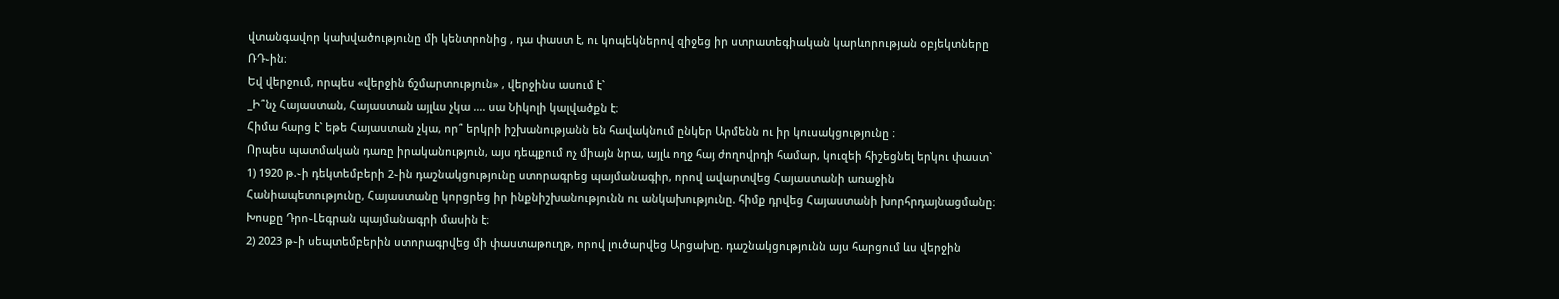վտանգավոր կախվածությունը մի կենտրոնից , դա փաստ է, ու կոպեկներով զիջեց իր ստրատեգիական կարևորության օբյեկտները ՌԴ֊ին։
Եվ վերջում, որպես «վերջին ճշմարտություն» , վերջինս ասում է`
_Ի՞նչ Հայաստան, Հայաստան այլևս չկա .... սա Նիկոլի կալվածքն է։
Հիմա հարց է` եթե Հայաստան չկա, որ՞ երկրի իշխանությանն են հավակնում ընկեր Արմենն ու իր կուսակցությունը ։
Որպես պատմական դառը իրականություն, այս դեպքում ոչ միայն նրա, այլև ողջ հայ ժողովրդի համար, կուզեի հիշեցնել երկու փաստ`
1) 1920 թ.֊ի դեկտեմբերի 2֊ին դաշնակցությունը ստորագրեց պայմանագիր, որով ավարտվեց Հայաստանի առաջին Հանիապետությունը, Հայաստանը կորցրեց իր ինքնիշխանությունն ու անկախությունը. հիմք դրվեց Հայաստանի խորհրդայնացմանը։
Խոսքը Դրո֊Լեգրան պայմանագրի մասին է։
2) 2023 թ֊ի սեպտեմբերին ստորագրվեց մի փաստաթուղթ, որով լուծարվեց Արցախը. դաշնակցությունն այս հարցում ևս վերջին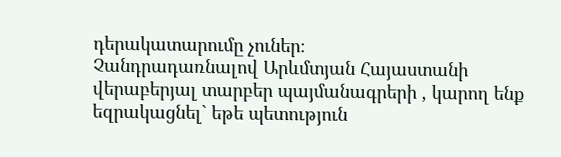դերակատարումը չուներ։
Չանդրադառնալով Արևմտյան Հայաստանի վերաբերյալ տարբեր պայմանագրերի , կարող ենք եզրակացնել` եթե պետություն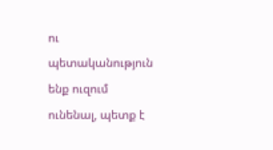ու պետականություն ենք ուզում ունենալ, պետք է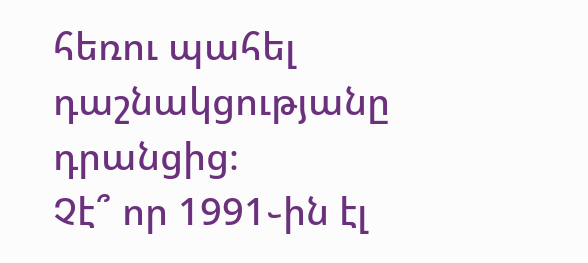հեռու պահել դաշնակցությանը դրանցից։
Չէ՞ որ 1991֊ին էլ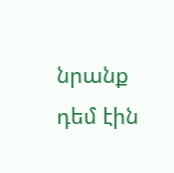նրանք դեմ էին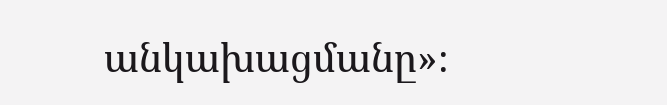անկախացմանը»։